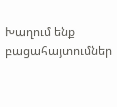Խաղում ենք բացահայտումներ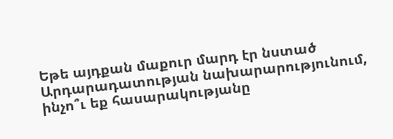Եթե այդքան մաքուր մարդ էր նստած Արդարադատության նախարարությունում, ինչո՞ւ եք հասարակությանը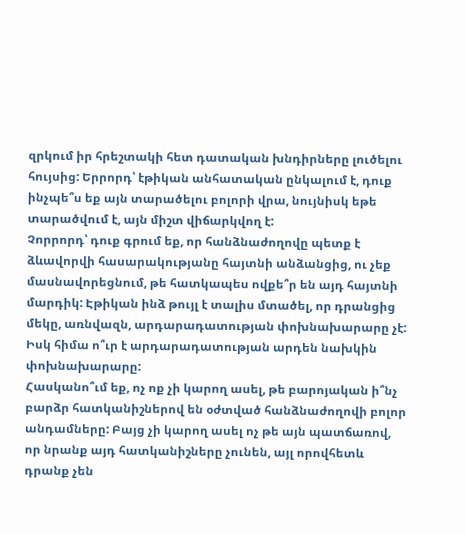զրկում իր հրեշտակի հետ դատական խնդիրները լուծելու հույսից: Երրորդ՝ էթիկան անհատական ընկալում է, դուք ինչպե՞ս եք այն տարածելու բոլորի վրա, նույնիսկ եթե տարածվում է, այն միշտ վիճարկվող է:
Չորրորդ՝ դուք գրում եք, որ հանձնաժողովը պետք է ձևավորվի հասարակությանը հայտնի անձանցից, ու չեք մասնավորեցնում, թե հատկապես ովքե՞ր են այդ հայտնի մարդիկ: Էթիկան ինձ թույլ է տալիս մտածել, որ դրանցից մեկը, առնվազն, արդարադատության փոխնախարարը չէ: Իսկ հիմա ո՞ւր է արդարադատության արդեն նախկին փոխնախարարը:
Հասկանո՞ւմ եք, ոչ ոք չի կարող ասել, թե բարոյական ի՞նչ բարձր հատկանիշներով են օժտված հանձնաժողովի բոլոր անդամները: Բայց չի կարող ասել ոչ թե այն պատճառով, որ նրանք այդ հատկանիշները չունեն, այլ որովհետև դրանք չեն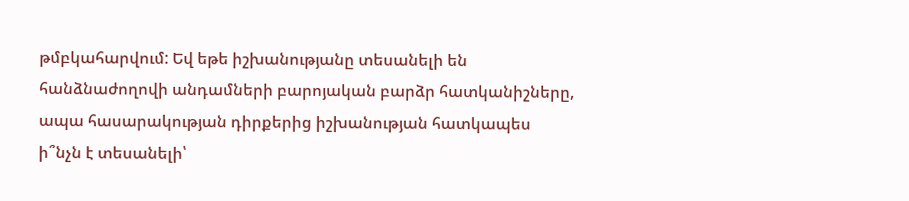թմբկահարվում: Եվ եթե իշխանությանը տեսանելի են հանձնաժողովի անդամների բարոյական բարձր հատկանիշները, ապա հասարակության դիրքերից իշխանության հատկապես ի՞նչն է տեսանելի՝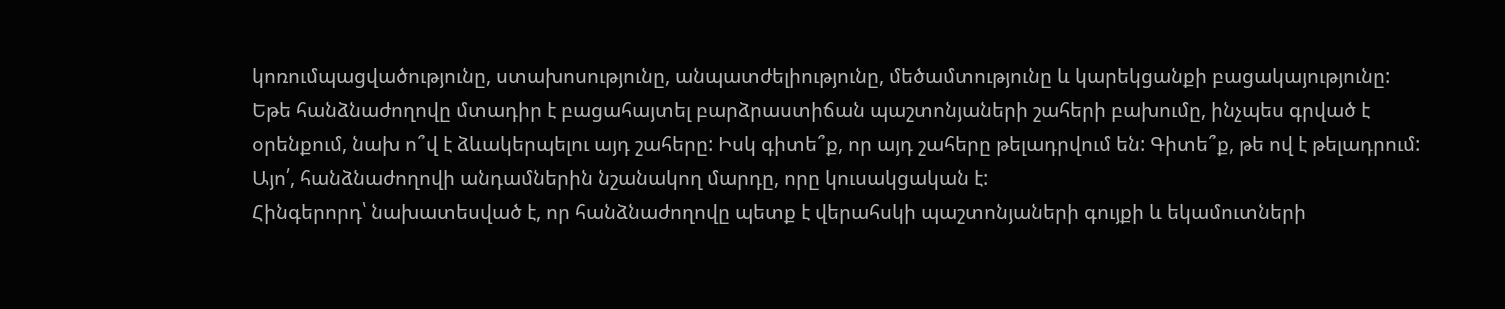կոռումպացվածությունը, ստախոսությունը, անպատժելիությունը, մեծամտությունը և կարեկցանքի բացակայությունը:
Եթե հանձնաժողովը մտադիր է բացահայտել բարձրաստիճան պաշտոնյաների շահերի բախումը, ինչպես գրված է օրենքում, նախ ո՞վ է ձևակերպելու այդ շահերը: Իսկ գիտե՞ք, որ այդ շահերը թելադրվում են: Գիտե՞ք, թե ով է թելադրում: Այո՛, հանձնաժողովի անդամներին նշանակող մարդը, որը կուսակցական է:
Հինգերորդ՝ նախատեսված է, որ հանձնաժողովը պետք է վերահսկի պաշտոնյաների գույքի և եկամուտների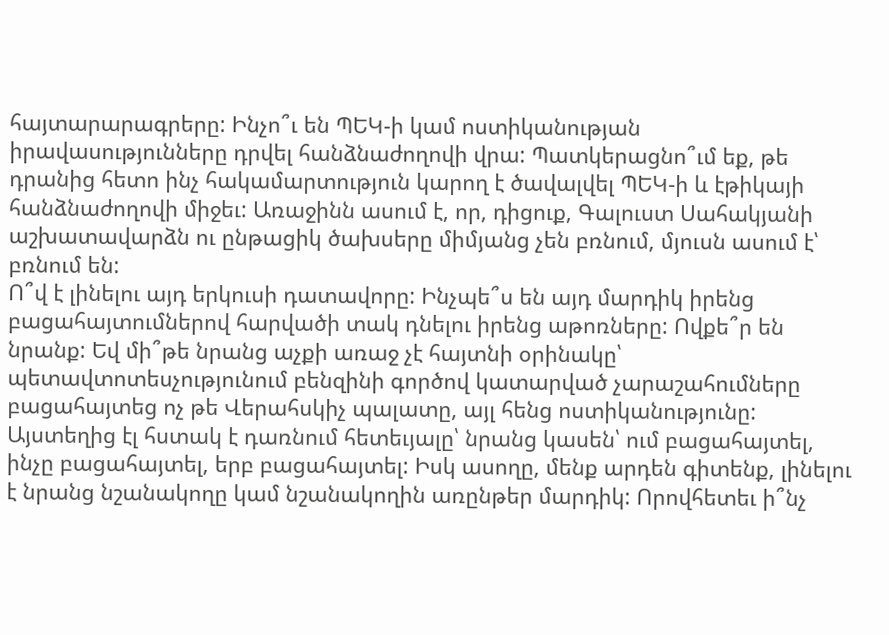հայտարարագրերը: Ինչո՞ւ են ՊԵԿ-ի կամ ոստիկանության իրավասությունները դրվել հանձնաժողովի վրա: Պատկերացնո՞ւմ եք, թե դրանից հետո ինչ հակամարտություն կարող է ծավալվել ՊԵԿ-ի և էթիկայի հանձնաժողովի միջեւ: Առաջինն ասում է, որ, դիցուք, Գալուստ Սահակյանի աշխատավարձն ու ընթացիկ ծախսերը միմյանց չեն բռնում, մյուսն ասում է՝ բռնում են:
Ո՞վ է լինելու այդ երկուսի դատավորը: Ինչպե՞ս են այդ մարդիկ իրենց բացահայտումներով հարվածի տակ դնելու իրենց աթոռները: Ովքե՞ր են նրանք: Եվ մի՞թե նրանց աչքի առաջ չէ հայտնի օրինակը՝ պետավտոտեսչությունում բենզինի գործով կատարված չարաշահումները բացահայտեց ոչ թե Վերահսկիչ պալատը, այլ հենց ոստիկանությունը:
Այստեղից էլ հստակ է դառնում հետեւյալը՝ նրանց կասեն՝ ում բացահայտել, ինչը բացահայտել, երբ բացահայտել: Իսկ ասողը, մենք արդեն գիտենք, լինելու է նրանց նշանակողը կամ նշանակողին առընթեր մարդիկ: Որովհետեւ ի՞նչ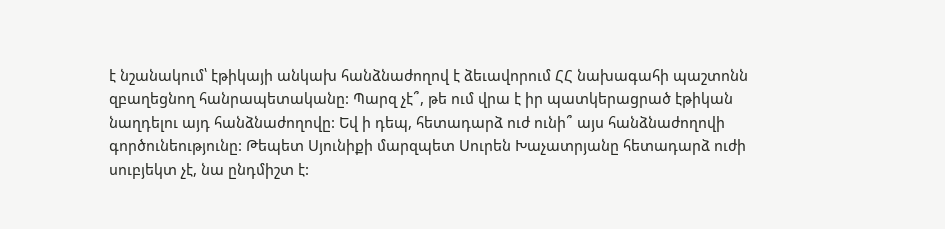է նշանակում՝ էթիկայի անկախ հանձնաժողով է ձեւավորում ՀՀ նախագահի պաշտոնն զբաղեցնող հանրապետականը: Պարզ չէ՞, թե ում վրա է իր պատկերացրած էթիկան նաղդելու այդ հանձնաժողովը: Եվ ի դեպ, հետադարձ ուժ ունի՞ այս հանձնաժողովի գործունեությունը: Թեպետ Սյունիքի մարզպետ Սուրեն Խաչատրյանը հետադարձ ուժի սուբյեկտ չէ, նա ընդմիշտ է: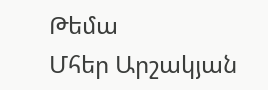Թեմա
Մհեր Արշակյան